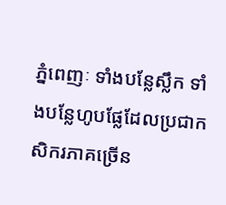ភ្នំពេញៈ ទាំងបន្លែស្លឹក ទាំងបន្លែហូបផ្លែដែលប្រជាកសិករភាគច្រើន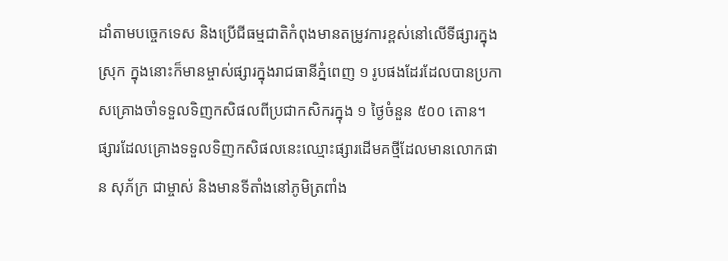ដាំតាមបច្ចេកទេស និងប្រើជីធម្មជាតិកំពុងមានតម្រូវការខ្ពស់នៅលើទីផ្សារក្នុងស្រុក ក្នុងនោះក៏មានម្ចាស់ផ្សារក្នុងរាជធានីភ្នំពេញ ១ រូបផងដែរដែលបានប្រកាសគ្រោងចាំទទួលទិញកសិផលពីប្រជាកសិករក្នុង ១ ថ្ងៃចំនួន ៥០០ តោន។
ផ្សារដែលគ្រោងទទួលទិញកសិផលនេះឈ្មោះផ្សារដើមគថ្មីដែលមានលោកផាន សុភ័ក្រ ជាម្ចាស់ និងមានទីតាំងនៅភូមិត្រពាំង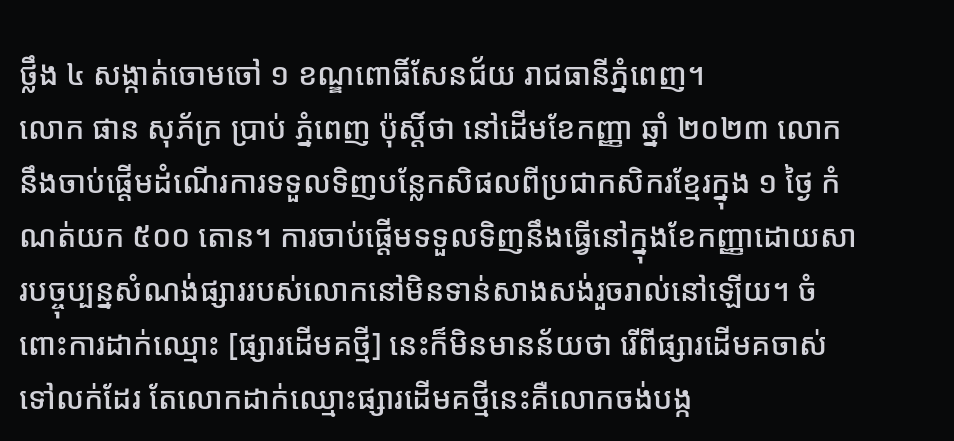ថ្លឹង ៤ សង្កាត់ចោមចៅ ១ ខណ្ឌពោធិ៍សែនជ័យ រាជធានីភ្នំពេញ។
លោក ផាន សុភ័ក្រ ប្រាប់ ភ្នំពេញ ប៉ុស្តិ៍ថា នៅដើមខែកញ្ញា ឆ្នាំ ២០២៣ លោកនឹងចាប់ផ្តើមដំណើរការទទួលទិញបន្លែកសិផលពីប្រជាកសិករខ្មែរក្នុង ១ ថ្ងៃ កំណត់យក ៥០០ តោន។ ការចាប់ផ្តើមទទួលទិញនឹងធ្វើនៅក្នុងខែកញ្ញាដោយសារបច្ចុប្បន្នសំណង់ផ្សាររបស់លោកនៅមិនទាន់សាងសង់រួចរាល់នៅឡើយ។ ចំពោះការដាក់ឈ្មោះ [ផ្សារដើមគថ្មី] នេះក៏មិនមានន័យថា រើពីផ្សារដើមគចាស់ទៅលក់ដែរ តែលោកដាក់ឈ្មោះផ្សារដើមគថ្មីនេះគឺលោកចង់បង្ក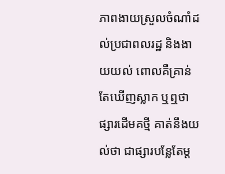ភាពងាយស្រួលចំណាំដល់ប្រជាពលរដ្ឋ និងងាយយល់ ពោលគឺគ្រាន់តែឃើញស្លាក ឬឮថាផ្សារដើមគថ្មី គាត់នឹងយល់ថា ជាផ្សារបន្លែតែម្ត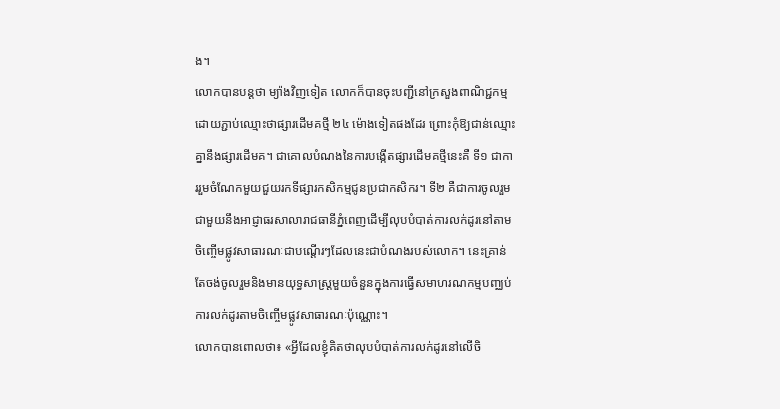ង។
លោកបានបន្តថា ម្យ៉ាងវិញទៀត លោកក៏បានចុះបញ្ជីនៅក្រសួងពាណិជ្ជកម្មដោយភ្ជាប់ឈ្មោះថាផ្សារដើមគថ្មី ២៤ ម៉ោងទៀតផងដែរ ព្រោះកុំឱ្យជាន់ឈ្មោះគ្នានឹងផ្សារដើមគ។ ជាគោលបំណងនៃការបង្កើតផ្សារដើមគថ្មីនេះគឺ ទី១ ជាការរួមចំណែកមួយជួយរកទីផ្សារកសិកម្មជូនប្រជាកសិករ។ ទី២ គឺជាការចូលរួមជាមួយនឹងអាជ្ញាធរសាលារាជធានីភ្នំពេញដើម្បីលុបបំបាត់ការលក់ដូរនៅតាមចិញ្ចើមផ្លូវសាធារណៈជាបណ្តើរៗដែលនេះជាបំណងរបស់លោក។ នេះគ្រាន់តែចង់ចូលរួមនិងមានយុទ្ធសាស្ត្រមួយចំនួនក្នុងការធ្វើសមាហរណកម្មបញ្ឈប់ការលក់ដូរតាមចិញ្ចើមផ្លូវសាធារណៈប៉ុណ្ណោះ។
លោកបានពោលថា៖ «អ្វីដែលខ្ញុំគិតថាលុបបំបាត់ការលក់ដូរនៅលើចិ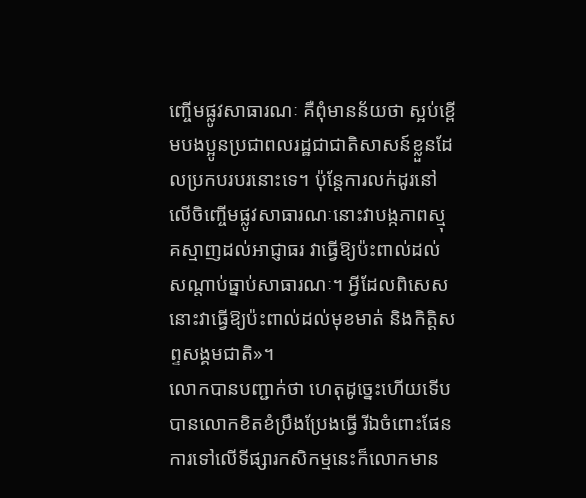ញ្ចើមផ្លូវសាធារណៈ គឺពុំមានន័យថា ស្អប់ខ្ពើមបងប្អូនប្រជាពលរដ្ឋជាជាតិសាសន៍ខ្លួនដែលប្រកបរបរនោះទេ។ ប៉ុន្តែការលក់ដូរនៅលើចិញ្ចើមផ្លូវសាធារណៈនោះវាបង្កភាពស្មុគស្មាញដល់អាជ្ញាធរ វាធ្វើឱ្យប៉ះពាល់ដល់សណ្តាប់ធ្នាប់សាធារណៈ។ អ្វីដែលពិសេសនោះវាធ្វើឱ្យប៉ះពាល់ដល់មុខមាត់ និងកិត្តិសព្ទសង្គមជាតិ»។
លោកបានបញ្ជាក់ថា ហេតុដូច្នេះហើយទើបបានលោកខិតខំប្រឹងប្រែងធ្វើ រីឯចំពោះផែនការទៅលើទីផ្សារកសិកម្មនេះក៏លោកមាន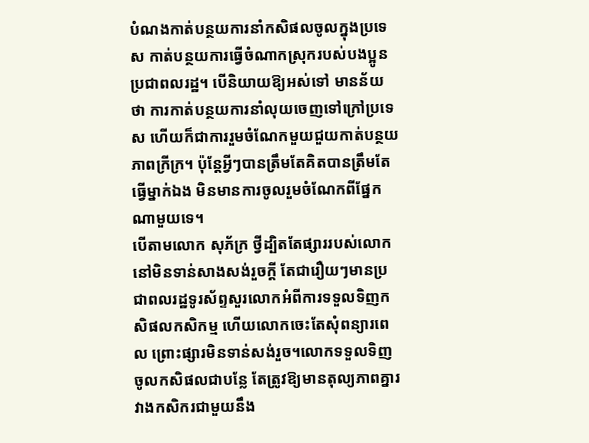បំណងកាត់បន្ថយការនាំកសិផលចូលក្នុងប្រទេស កាត់បន្ថយការធ្វើចំណាកស្រុករបស់បងប្អូនប្រជាពលរដ្ឋ។ បើនិយាយឱ្យអស់ទៅ មានន័យថា ការកាត់បន្ថយការនាំលុយចេញទៅក្រៅប្រទេស ហើយក៏ជាការរួមចំណែកមួយជួយកាត់បន្ថយភាពក្រីក្រ។ ប៉ុន្តែអ្វីៗបានត្រឹមតែគិតបានត្រឹមតែធ្វើម្នាក់ឯង មិនមានការចូលរួមចំណែកពីផ្នែកណាមួយទេ។
បើតាមលោក សុភ័ក្រ ថ្វីដ្បិតតែផ្សាររបស់លោកនៅមិនទាន់សាងសង់រួចក្តី តែជារឿយៗមានប្រជាពលរដ្ឋទូរស័ព្ទសួរលោកអំពីការទទួលទិញកសិផលកសិកម្ម ហើយលោកចេះតែសុំពន្យារពេល ព្រោះផ្សារមិនទាន់សង់រួច។លោកទទួលទិញចូលកសិផលជាបន្លែ តែត្រូវឱ្យមានតុល្យភាពគ្នារវាងកសិករជាមួយនឹង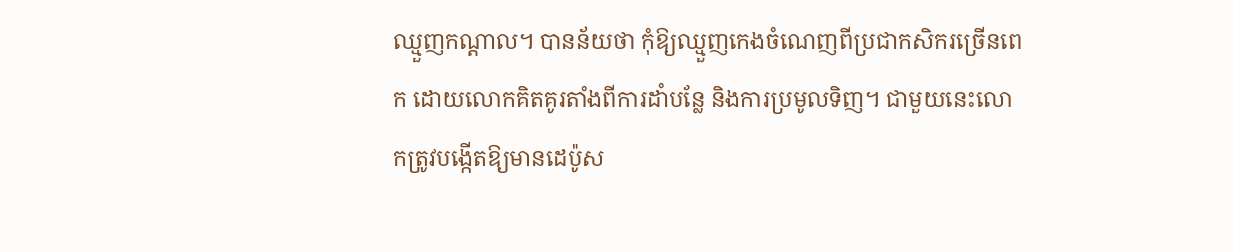ឈ្មួញកណ្តាល។ បានន័យថា កុំឱ្យឈ្មួញកេងចំណេញពីប្រជាកសិករច្រើនពេក ដោយលោកគិតគូរតាំងពីការដាំបន្លែ និងការប្រមូលទិញ។ ជាមួយនេះលោកត្រូវបង្កើតឱ្យមានដេប៉ូស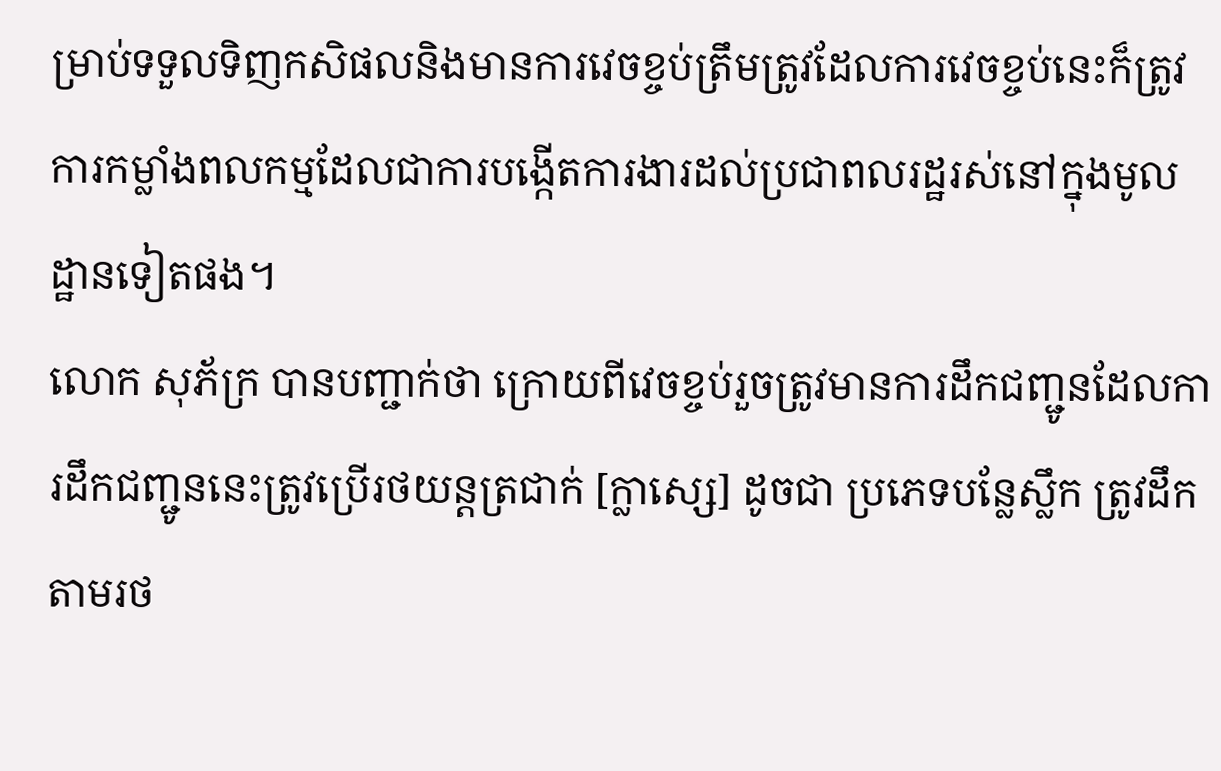ម្រាប់ទទួលទិញកសិផលនិងមានការវេចខ្ចប់ត្រឹមត្រូវដែលការវេចខ្ចប់នេះក៏ត្រូវការកម្លាំងពលកម្មដែលជាការបង្កើតការងារដល់ប្រជាពលរដ្ឋរស់នៅក្នុងមូលដ្ឋានទៀតផង។
លោក សុភ័ក្រ បានបញ្ជាក់ថា ក្រោយពីវេចខ្ចប់រួចត្រូវមានការដឹកជញ្ជូនដែលការដឹកជញ្ជូននេះត្រូវប្រើរថយន្តត្រជាក់ [ក្លាស្សេ] ដូចជា ប្រភេទបន្លែស្លឹក ត្រូវដឹកតាមរថ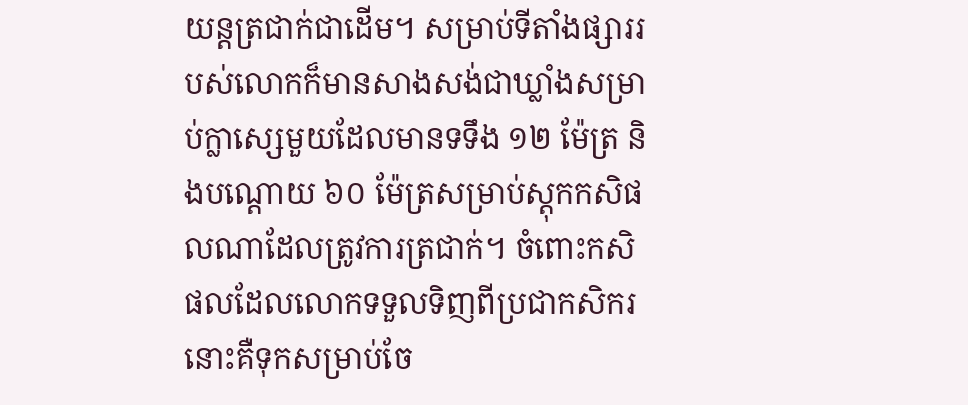យន្តត្រជាក់ជាដើម។ សម្រាប់ទីតាំងផ្សាររបស់លោកក៏មានសាងសង់ជាឃ្លាំងសម្រាប់ក្លាស្សេមួយដែលមានទទឹង ១២ ម៉ែត្រ និងបណ្តោយ ៦០ ម៉ែត្រសម្រាប់ស្តុកកសិផលណាដែលត្រូវការត្រជាក់។ ចំពោះកសិផលដែលលោកទទួលទិញពីប្រជាកសិករនោះគឺទុកសម្រាប់ចែ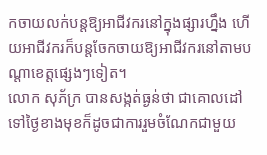កចាយលក់បន្ដឱ្យអាជីវករនៅក្នុងផ្សារហ្នឹង ហើយអាជីវករក៏បន្តចែកចាយឱ្យអាជីវករនៅតាមបណ្តាខេត្តផ្សេងៗទៀត។
លោក សុភ័ក្រ បានសង្កត់ធ្ងន់ថា ជាគោលដៅទៅថ្ងៃខាងមុខក៏ដូចជាការរួមចំណែកជាមួយ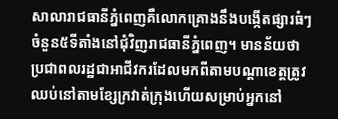សាលារាជធានីភ្នំពេញគឺលោកគ្រោងនឹងបង្កើតផ្សារធំៗចំនួន៥ទីតាំងនៅជុំវិញរាជធានីភ្នំពេញ។ មានន័យថា ប្រជាពលរដ្ឋជាអាជីវករដែលមកពីតាមបណ្តាខេត្តត្រូវឈប់នៅតាមខ្សែក្រវាត់ក្រុងហើយសម្រាប់អ្នកនៅ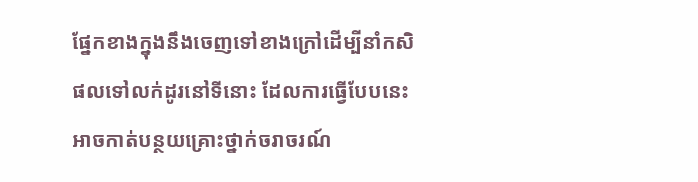ផ្នែកខាងក្នុងនឹងចេញទៅខាងក្រៅដើម្បីនាំកសិផលទៅលក់ដូរនៅទីនោះ ដែលការធ្វើបែបនេះអាចកាត់បន្ថយគ្រោះថ្នាក់ចរាចរណ៍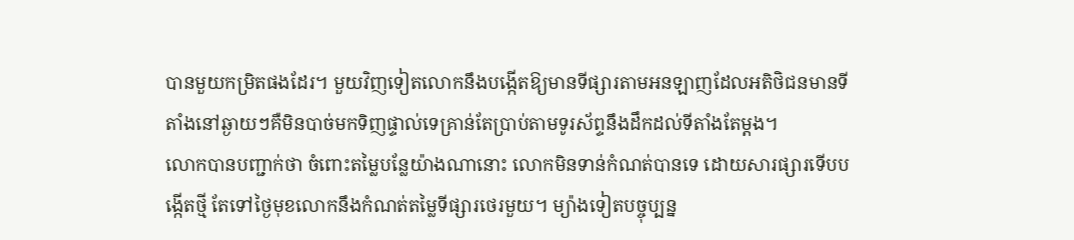បានមួយកម្រិតផងដែរ។ មួយវិញទៀតលោកនឹងបង្កើតឱ្យមានទីផ្សារតាមអនឡាញដែលអតិថិជនមានទីតាំងនៅឆ្ងាយៗគឺមិនបាច់មកទិញផ្ទាល់ទេគ្រាន់តែប្រាប់តាមទូរស័ព្ទនឹងដឹកដល់ទីតាំងតែម្តង។
លោកបានបញ្ជាក់ថា ចំពោះតម្លៃបន្លែយ៉ាងណានោះ លោកមិនទាន់កំណត់បានទេ ដោយសារផ្សារទើបបង្កើតថ្មី តែទៅថ្ងៃមុខលោកនឹងកំណត់តម្លៃទីផ្សារថេរមួយ។ ម្យ៉ាងទៀតបច្ចុប្បន្ន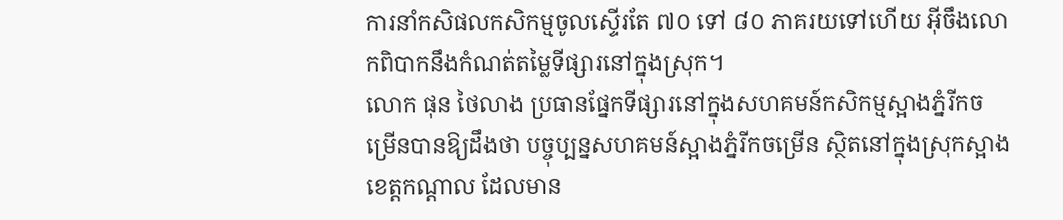ការនាំកសិផលកសិកម្មចូលស្ទើរតែ ៧០ ទៅ ៨០ ភាគរយទៅហើយ អ៊ីចឹងលោកពិបាកនឹងកំណត់តម្លៃទីផ្សារនៅក្នុងស្រុក។
លោក ផុន ថៃលាង ប្រធានផ្នែកទីផ្សារនៅក្នុងសហគមន៍កសិកម្មស្អាងភ្នំរីកចម្រើនបានឱ្យដឹងថា បច្ចុប្បន្នសហគមន៍ស្អាងភ្នំរីកចម្រើន ស្ថិតនៅក្នុងស្រុកស្អាង ខេត្តកណ្តាល ដែលមាន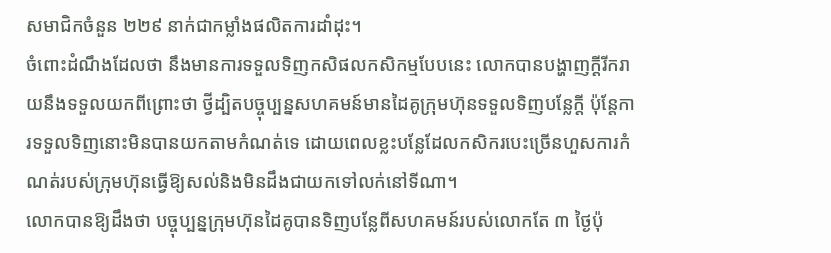សមាជិកចំនួន ២២៩ នាក់ជាកម្លាំងផលិតការដាំដុះ។
ចំពោះដំណឹងដែលថា នឹងមានការទទួលទិញកសិផលកសិកម្មបែបនេះ លោកបានបង្ហាញក្ដីរីករាយនឹងទទួលយកពីព្រោះថា ថ្វីដ្បិតបច្ចុប្បន្នសហគមន៍មានដៃគូក្រុមហ៊ុនទទួលទិញបន្លែក្ដី ប៉ុន្តែការទទួលទិញនោះមិនបានយកតាមកំណត់ទេ ដោយពេលខ្លះបន្លែដែលកសិករបេះច្រើនហួសការកំណត់របស់ក្រុមហ៊ុនធ្វើឱ្យសល់និងមិនដឹងជាយកទៅលក់នៅទីណា។
លោកបានឱ្យដឹងថា បច្ចុប្បន្នក្រុមហ៊ុនដៃគូបានទិញបន្លែពីសហគមន៍របស់លោកតែ ៣ ថ្ងៃប៉ុ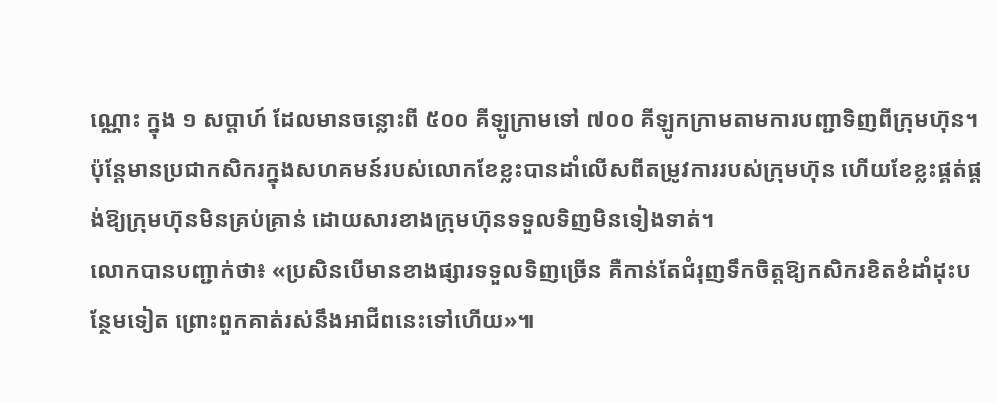ណ្ណោះ ក្នុង ១ សប្តាហ៍ ដែលមានចន្លោះពី ៥០០ គីឡូក្រាមទៅ ៧០០ គីឡូកក្រាមតាមការបញ្ជាទិញពីក្រុមហ៊ុន។ ប៉ុន្តែមានប្រជាកសិករក្នុងសហគមន៍របស់លោកខែខ្លះបានដាំលើសពីតម្រូវការរបស់ក្រុមហ៊ុន ហើយខែខ្លះផ្គត់ផ្គង់ឱ្យក្រុមហ៊ុនមិនគ្រប់គ្រាន់ ដោយសារខាងក្រុមហ៊ុនទទួលទិញមិនទៀងទាត់។
លោកបានបញ្ជាក់ថា៖ «ប្រសិនបើមានខាងផ្សារទទួលទិញច្រើន គឺកាន់តែជំរុញទឹកចិត្តឱ្យកសិករខិតខំដាំដុះបន្ថែមទៀត ព្រោះពួកគាត់រស់នឹងអាជីពនេះទៅហើយ»៕